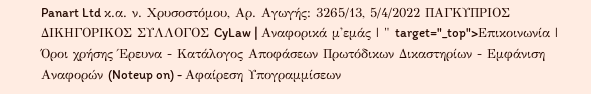Panart Ltd κ.α. ν. Χρυσοστόμου, Αρ. Αγωγής: 3265/13, 5/4/2022 ΠΑΓΚΥΠΡΙΟΣ ΔΙΚΗΓΟΡΙΚΟΣ ΣΥΛΛΟΓΟΣ CyLaw | Αναφορικά μ'εμάς | " target="_top">Επικοινωνία | Όροι χρήσης Έρευνα - Κατάλογος Αποφάσεων Πρωτόδικων Δικαστηρίων - Εμφάνιση Αναφορών (Noteup on) - Αφαίρεση Υπογραμμίσεων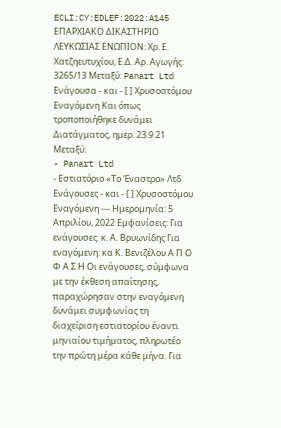ECLI:CY:EDLEF:2022:A145 ΕΠΑΡΧΙΑΚΟ ΔΙΚΑΣΤΗΡΙΟ ΛΕΥΚΩΣΙΑΣ ΕΝΩΠΙΟΝ: Χρ. Ε. Χατζηευτυχίου, Ε.Δ. Αρ. Αγωγής: 3265/13 Μεταξύ: Panart Ltd Ενάγουσα - και - [ ] Χρυσοστόμου Εναγόμενη Και όπως τροποποιήθηκε δυνάμει Διατάγματος, ημερ. 23.9.21 Μεταξύ:
- Panart Ltd
- Εστιατόριο «Το Έναστρο» Λτδ Ενάγουσες - και - [ ] Χρυσοστόμου Εναγόμενη --- Ημερομηνία: 5 Απριλίου, 2022 Εμφανίσεις: Για ενάγουσες: κ. Α. Βρυωνίδης Για εναγόμενη: κα Κ. Βενιζέλου Α Π Ο Φ Α Σ Η Οι ενάγουσες, σύμφωνα με την έκθεση απαίτησης, παραχώρησαν στην εναγόμενη δυνάμει συμφωνίας τη διαχείριση εστιατορίου έναντι μηνιαίου τιμήματος, πληρωτέο την πρώτη μέρα κάθε μήνα. Για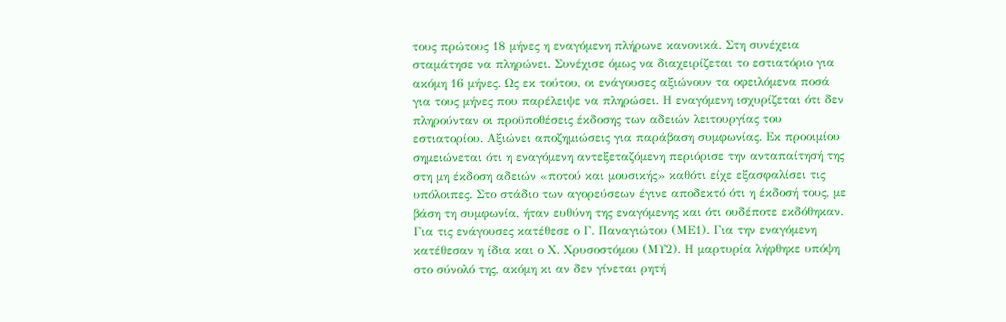τους πρώτους 18 μήνες η εναγόμενη πλήρωνε κανονικά. Στη συνέχεια σταμάτησε να πληρώνει. Συνέχισε όμως να διαχειρίζεται το εστιατόριο για ακόμη 16 μήνες. Ως εκ τούτου, οι ενάγουσες αξιώνουν τα οφειλόμενα ποσά για τους μήνες που παρέλειψε να πληρώσει. Η εναγόμενη ισχυρίζεται ότι δεν πληρούνταν οι προϋποθέσεις έκδοσης των αδειών λειτουργίας του εστιατορίου. Αξιώνει αποζημιώσεις για παράβαση συμφωνίας. Εκ προοιμίου σημειώνεται ότι η εναγόμενη αντεξεταζόμενη περιόρισε την ανταπαίτησή της στη μη έκδοση αδειών «ποτού και μουσικής» καθότι είχε εξασφαλίσει τις υπόλοιπες. Στο στάδιο των αγορεύσεων έγινε αποδεκτό ότι η έκδοσή τους, με βάση τη συμφωνία, ήταν ευθύνη της εναγόμενης και ότι ουδέποτε εκδόθηκαν. Για τις ενάγουσες κατέθεσε ο Γ. Παναγιώτου (ΜΕ1). Για την εναγόμενη κατέθεσαν η ίδια και ο Χ. Χρυσοστόμου (ΜΥ2). Η μαρτυρία λήφθηκε υπόψη στο σύνολό της, ακόμη κι αν δεν γίνεται ρητή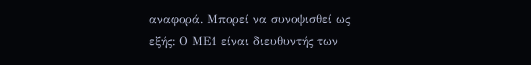αναφορά. Μπορεί να συνοψισθεί ως εξής: Ο ΜΕ1 είναι διευθυντής των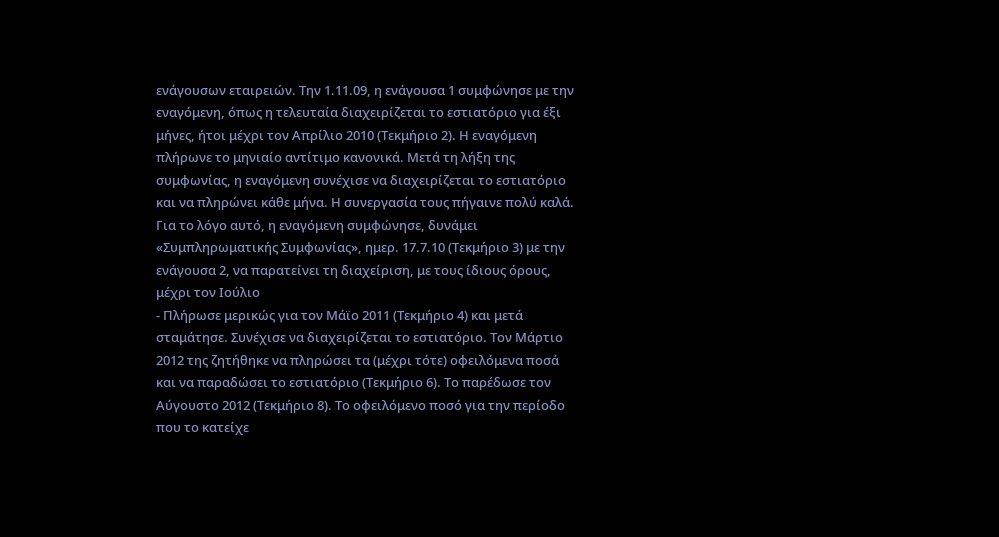ενάγουσων εταιρειών. Την 1.11.09, η ενάγουσα 1 συμφώνησε με την εναγόμενη, όπως η τελευταία διαχειρίζεται το εστιατόριο για έξι μήνες, ήτοι μέχρι τον Απρίλιο 2010 (Τεκμήριο 2). Η εναγόμενη πλήρωνε το μηνιαίο αντίτιμο κανονικά. Μετά τη λήξη της συμφωνίας, η εναγόμενη συνέχισε να διαχειρίζεται το εστιατόριο και να πληρώνει κάθε μήνα. Η συνεργασία τους πήγαινε πολύ καλά. Για το λόγο αυτό, η εναγόμενη συμφώνησε, δυνάμει «Συμπληρωματικής Συμφωνίας», ημερ. 17.7.10 (Τεκμήριο 3) με την ενάγουσα 2, να παρατείνει τη διαχείριση, με τους ίδιους όρους, μέχρι τον Ιούλιο
- Πλήρωσε μερικώς για τον Μάϊο 2011 (Τεκμήριο 4) και μετά σταμάτησε. Συνέχισε να διαχειρίζεται το εστιατόριο. Τον Μάρτιο 2012 της ζητήθηκε να πληρώσει τα (μέχρι τότε) οφειλόμενα ποσά και να παραδώσει το εστιατόριο (Τεκμήριο 6). Το παρέδωσε τον Αύγουστο 2012 (Τεκμήριο 8). Το οφειλόμενο ποσό για την περίοδο που το κατείχε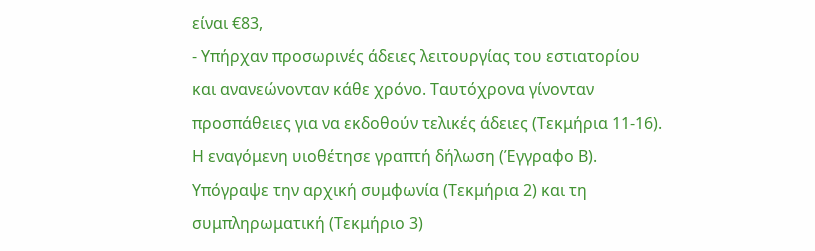είναι €83,
- Υπήρχαν προσωρινές άδειες λειτουργίας του εστιατορίου και ανανεώνονταν κάθε χρόνο. Ταυτόχρονα γίνονταν προσπάθειες για να εκδοθούν τελικές άδειες (Τεκμήρια 11-16). Η εναγόμενη υιοθέτησε γραπτή δήλωση (Έγγραφο Β). Υπόγραψε την αρχική συμφωνία (Τεκμήρια 2) και τη συμπληρωματική (Τεκμήριο 3)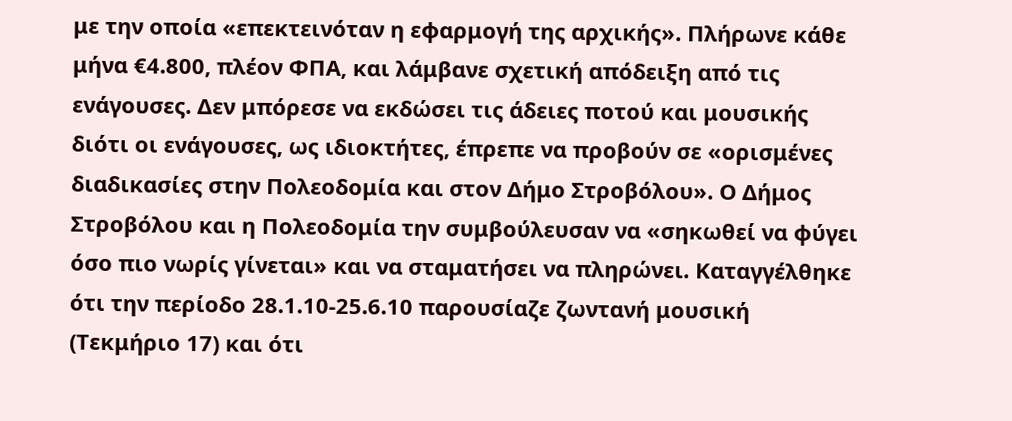με την οποία «επεκτεινόταν η εφαρμογή της αρχικής». Πλήρωνε κάθε μήνα €4.800, πλέον ΦΠΑ, και λάμβανε σχετική απόδειξη από τις ενάγουσες. Δεν μπόρεσε να εκδώσει τις άδειες ποτού και μουσικής διότι οι ενάγουσες, ως ιδιοκτήτες, έπρεπε να προβούν σε «ορισμένες διαδικασίες στην Πολεοδομία και στον Δήμο Στροβόλου». Ο Δήμος Στροβόλου και η Πολεοδομία την συμβούλευσαν να «σηκωθεί να φύγει όσο πιο νωρίς γίνεται» και να σταματήσει να πληρώνει. Καταγγέλθηκε ότι την περίοδο 28.1.10-25.6.10 παρουσίαζε ζωντανή μουσική (Τεκμήριο 17) και ότι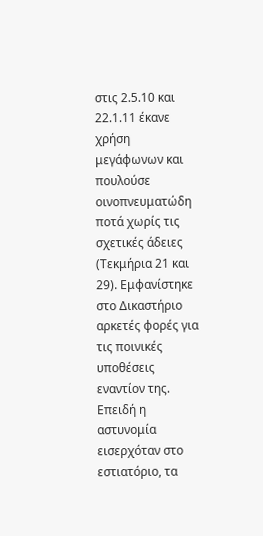στις 2.5.10 και 22.1.11 έκανε χρήση μεγάφωνων και πουλούσε οινοπνευματώδη ποτά χωρίς τις σχετικές άδειες (Τεκμήρια 21 και 29). Εμφανίστηκε στο Δικαστήριο αρκετές φορές για τις ποινικές υποθέσεις εναντίον της. Επειδή η αστυνομία εισερχόταν στο εστιατόριο, τα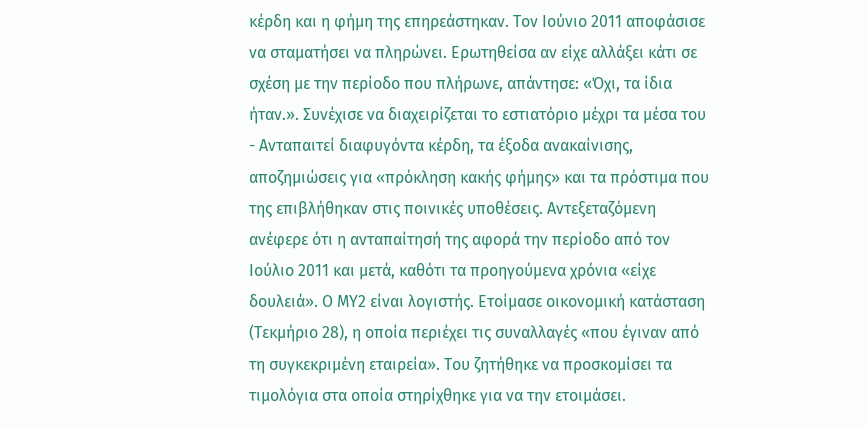κέρδη και η φήμη της επηρεάστηκαν. Τον Ιούνιο 2011 αποφάσισε να σταματήσει να πληρώνει. Ερωτηθείσα αν είχε αλλάξει κάτι σε σχέση με την περίοδο που πλήρωνε, απάντησε: «Όχι, τα ίδια ήταν.». Συνέχισε να διαχειρίζεται το εστιατόριο μέχρι τα μέσα του
- Ανταπαιτεί διαφυγόντα κέρδη, τα έξοδα ανακαίνισης, αποζημιώσεις για «πρόκληση κακής φήμης» και τα πρόστιμα που της επιβλήθηκαν στις ποινικές υποθέσεις. Αντεξεταζόμενη ανέφερε ότι η ανταπαίτησή της αφορά την περίοδο από τον Ιούλιο 2011 και μετά, καθότι τα προηγούμενα χρόνια «είχε δουλειά». Ο ΜΥ2 είναι λογιστής. Ετοίμασε οικονομική κατάσταση (Τεκμήριο 28), η οποία περιέχει τις συναλλαγές «που έγιναν από τη συγκεκριμένη εταιρεία». Του ζητήθηκε να προσκομίσει τα τιμολόγια στα οποία στηρίχθηκε για να την ετοιμάσει.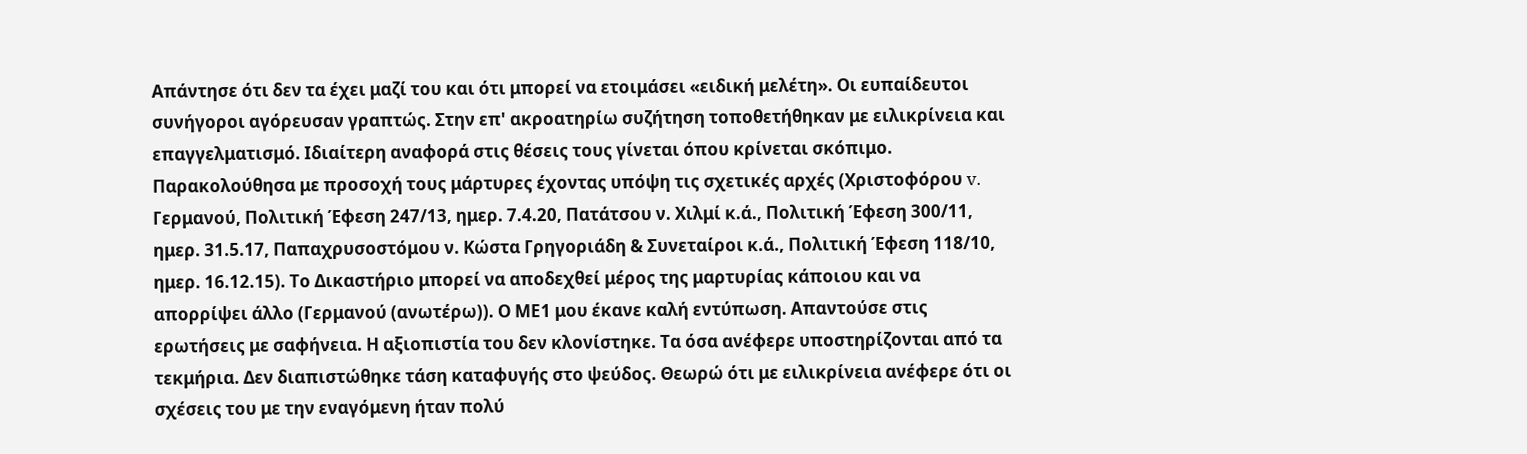Απάντησε ότι δεν τα έχει μαζί του και ότι μπορεί να ετοιμάσει «ειδική μελέτη». Οι ευπαίδευτοι συνήγοροι αγόρευσαν γραπτώς. Στην επ' ακροατηρίω συζήτηση τοποθετήθηκαν με ειλικρίνεια και επαγγελματισμό. Ιδιαίτερη αναφορά στις θέσεις τους γίνεται όπου κρίνεται σκόπιμο. Παρακολούθησα με προσοχή τους μάρτυρες έχοντας υπόψη τις σχετικές αρχές (Χριστοφόρου v. Γερμανού, Πολιτική Έφεση 247/13, ημερ. 7.4.20, Πατάτσου ν. Χιλμί κ.ά., Πολιτική Έφεση 300/11, ημερ. 31.5.17, Παπαχρυσοστόμου ν. Κώστα Γρηγοριάδη & Συνεταίροι κ.ά., Πολιτική Έφεση 118/10, ημερ. 16.12.15). Το Δικαστήριο μπορεί να αποδεχθεί μέρος της μαρτυρίας κάποιου και να απορρίψει άλλο (Γερμανού (ανωτέρω)). Ο ΜΕ1 μου έκανε καλή εντύπωση. Απαντούσε στις ερωτήσεις με σαφήνεια. Η αξιοπιστία του δεν κλονίστηκε. Τα όσα ανέφερε υποστηρίζονται από τα τεκμήρια. Δεν διαπιστώθηκε τάση καταφυγής στο ψεύδος. Θεωρώ ότι με ειλικρίνεια ανέφερε ότι οι σχέσεις του με την εναγόμενη ήταν πολύ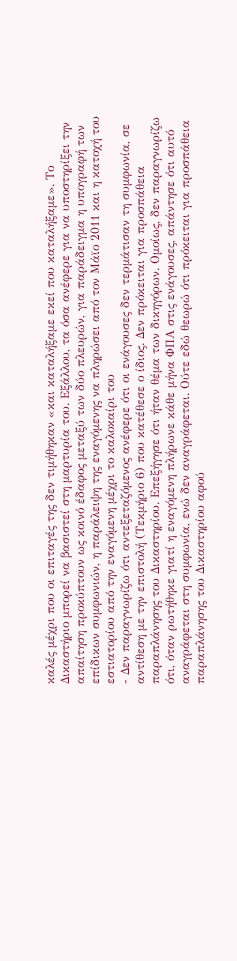καλές μέχρι που οι επιταγές της δεν τιμήθηκαν «και καταλήξαμε εκεί που καταλήξαμε». Το Δικαστήριο μπορεί να βασιστεί στη μαρτυρία του. Εξάλλου, τα όσα ανέφερε για να υποστηρίξει την απαίτηση προκύπτουν ως κοινό έδαφος μεταξύ των δύο πλευρών, για παράδειγμα η υπογραφή των επίδικων συμφωνιών, η παράλειψη της εναγόμενης να πληρώσει από τον Μάϊο 2011 και η κατοχή του εστιατορίου από την εναγόμενη μέχρι το καλοκαίρι του
- Δεν παραγνωρίζω ότι αντεξεταζόμενος ανέφερε ότι οι ενάγουσες δεν τερμάτισαν τη συμφωνία, σε αντίθεση με την επιστολή (Τεκμήριο 6) που κατέθεσε ο ίδιος. Δεν πρόκειται για προσπάθεια παραπλάνησης του Δικαστηρίου. Επεξήγησε ότι ήταν θέμα των δικηγόρων. Ομοίως, δεν παραγνωρίζω ότι, όταν ρωτήθηκε γιατί η εναγόμενη πλήρωνε κάθε μήνα ΦΠΑ στις ενάγουσες, απάντησε ότι αυτό αναγράφεται στη συμφωνία, ενώ δεν αναγράφεται. Ούτε εδώ θεωρώ ότι πρόκειται για προσπάθεια παραπλάνησης του Δικαστηρίου αφού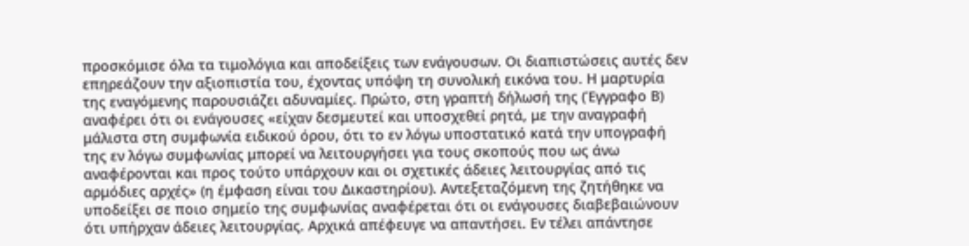προσκόμισε όλα τα τιμολόγια και αποδείξεις των ενάγουσων. Οι διαπιστώσεις αυτές δεν επηρεάζουν την αξιοπιστία του, έχοντας υπόψη τη συνολική εικόνα του. Η μαρτυρία της εναγόμενης παρουσιάζει αδυναμίες. Πρώτο, στη γραπτή δήλωσή της (Έγγραφο Β) αναφέρει ότι οι ενάγουσες «είχαν δεσμευτεί και υποσχεθεί ρητά, με την αναγραφή μάλιστα στη συμφωνία ειδικού όρου, ότι το εν λόγω υποστατικό κατά την υπογραφή της εν λόγω συμφωνίας μπορεί να λειτουργήσει για τους σκοπούς που ως άνω αναφέρονται και προς τούτο υπάρχουν και οι σχετικές άδειες λειτουργίας από τις αρμόδιες αρχές» (η έμφαση είναι του Δικαστηρίου). Αντεξεταζόμενη της ζητήθηκε να υποδείξει σε ποιο σημείο της συμφωνίας αναφέρεται ότι οι ενάγουσες διαβεβαιώνουν ότι υπήρχαν άδειες λειτουργίας. Αρχικά απέφευγε να απαντήσει. Εν τέλει απάντησε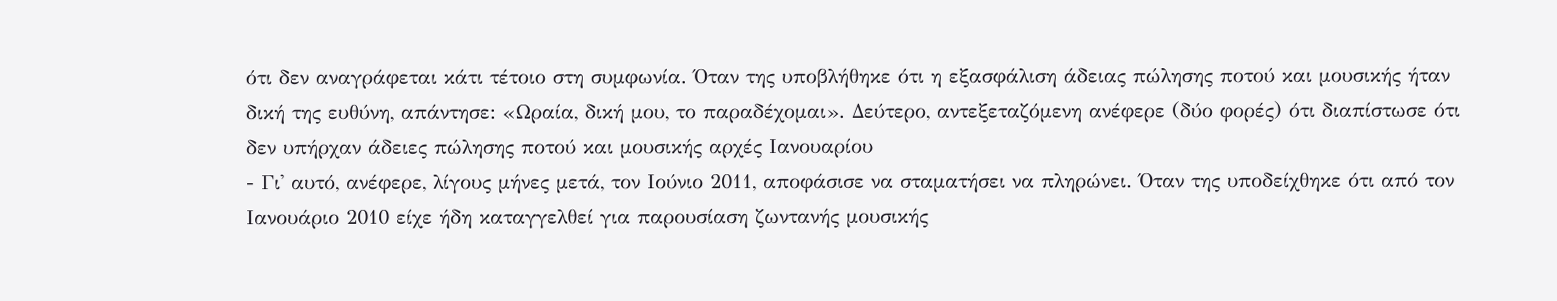ότι δεν αναγράφεται κάτι τέτοιο στη συμφωνία. Όταν της υποβλήθηκε ότι η εξασφάλιση άδειας πώλησης ποτού και μουσικής ήταν δική της ευθύνη, απάντησε: «Ωραία, δική μου, το παραδέχομαι». Δεύτερο, αντεξεταζόμενη ανέφερε (δύο φορές) ότι διαπίστωσε ότι δεν υπήρχαν άδειες πώλησης ποτού και μουσικής αρχές Ιανουαρίου
- Γι' αυτό, ανέφερε, λίγους μήνες μετά, τον Ιούνιο 2011, αποφάσισε να σταματήσει να πληρώνει. Όταν της υποδείχθηκε ότι από τον Ιανουάριο 2010 είχε ήδη καταγγελθεί για παρουσίαση ζωντανής μουσικής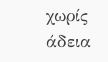χωρίς άδεια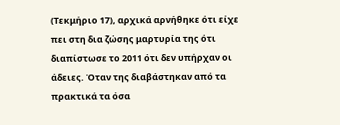(Τεκμήριο 17), αρχικά αρνήθηκε ότι είχε πει στη δια ζώσης μαρτυρία της ότι διαπίστωσε το 2011 ότι δεν υπήρχαν οι άδειες. Όταν της διαβάστηκαν από τα πρακτικά τα όσα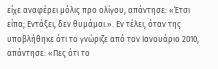είχε αναφέρει μόλις προ ολίγου, απάντησε: «Έτσι είπα; Εντάξει, δεν θυμάμαι.». Εν τέλει, όταν της υποβλήθηκε ότι το γνώριζε από τον Ιανουάριο 2010, απάντησε: «Πες ότι το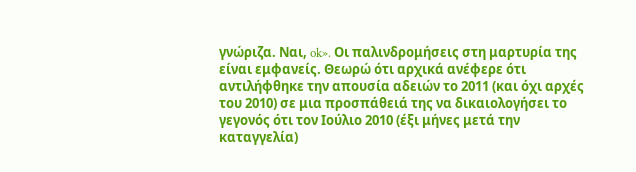γνώριζα. Ναι, ok». Οι παλινδρομήσεις στη μαρτυρία της είναι εμφανείς. Θεωρώ ότι αρχικά ανέφερε ότι αντιλήφθηκε την απουσία αδειών το 2011 (και όχι αρχές του 2010) σε μια προσπάθειά της να δικαιολογήσει το γεγονός ότι τον Ιούλιο 2010 (έξι μήνες μετά την καταγγελία)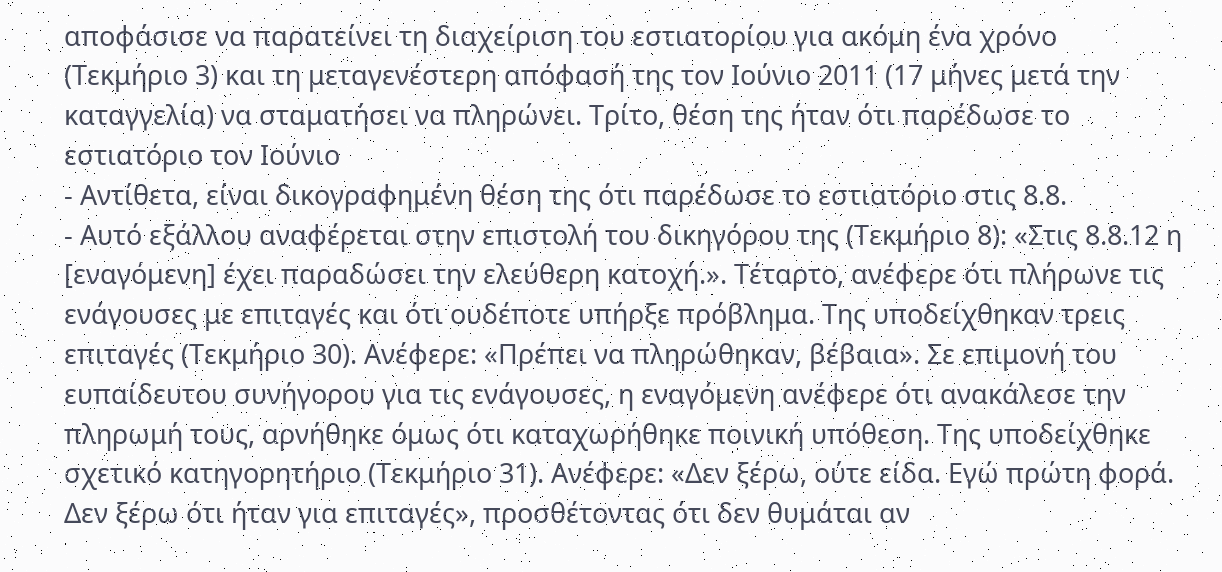αποφάσισε να παρατείνει τη διαχείριση του εστιατορίου για ακόμη ένα χρόνο (Τεκμήριο 3) και τη μεταγενέστερη απόφασή της τον Ιούνιο 2011 (17 μήνες μετά την καταγγελία) να σταματήσει να πληρώνει. Τρίτο, θέση της ήταν ότι παρέδωσε το εστιατόριο τον Ιούνιο
- Αντίθετα, είναι δικογραφημένη θέση της ότι παρέδωσε το εστιατόριο στις 8.8.
- Αυτό εξάλλου αναφέρεται στην επιστολή του δικηγόρου της (Τεκμήριο 8): «Στις 8.8.12 η [εναγόμενη] έχει παραδώσει την ελεύθερη κατοχή.». Τέταρτο, ανέφερε ότι πλήρωνε τις ενάγουσες με επιταγές και ότι ουδέποτε υπήρξε πρόβλημα. Της υποδείχθηκαν τρεις επιταγές (Τεκμήριο 30). Ανέφερε: «Πρέπει να πληρώθηκαν, βέβαια». Σε επιμονή του ευπαίδευτου συνήγορου για τις ενάγουσες, η εναγόμενη ανέφερε ότι ανακάλεσε την πληρωμή τους, αρνήθηκε όμως ότι καταχωρήθηκε ποινική υπόθεση. Της υποδείχθηκε σχετικό κατηγορητήριο (Τεκμήριο 31). Ανέφερε: «Δεν ξέρω, ούτε είδα. Εγώ πρώτη φορά. Δεν ξέρω ότι ήταν για επιταγές», προσθέτοντας ότι δεν θυμάται αν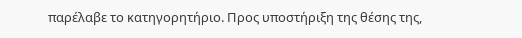παρέλαβε το κατηγορητήριο. Προς υποστήριξη της θέσης της,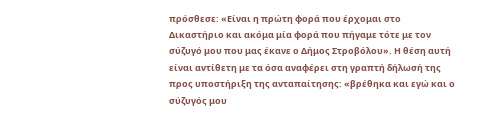πρόσθεσε: «Είναι η πρώτη φορά που έρχομαι στο Δικαστήριο και ακόμα μία φορά που πήγαμε τότε με τον σύζυγό μου που μας έκανε ο Δήμος Στροβόλου». Η θέση αυτή είναι αντίθετη με τα όσα αναφέρει στη γραπτή δήλωσή της προς υποστήριξη της ανταπαίτησης: «βρέθηκα και εγώ και ο σύζυγός μου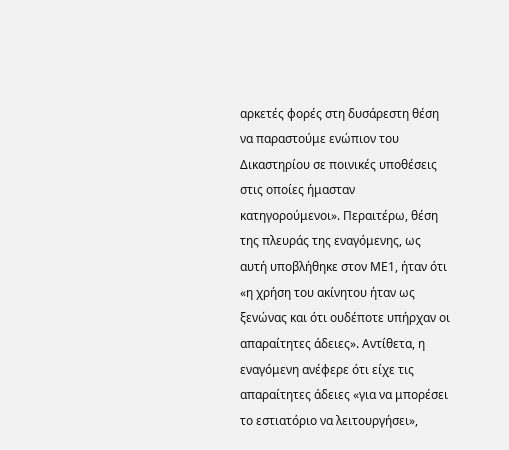αρκετές φορές στη δυσάρεστη θέση να παραστούμε ενώπιον του Δικαστηρίου σε ποινικές υποθέσεις στις οποίες ήμασταν κατηγορούμενοι». Περαιτέρω, θέση της πλευράς της εναγόμενης, ως αυτή υποβλήθηκε στον ΜΕ1, ήταν ότι «η χρήση του ακίνητου ήταν ως ξενώνας και ότι ουδέποτε υπήρχαν οι απαραίτητες άδειες». Αντίθετα, η εναγόμενη ανέφερε ότι είχε τις απαραίτητες άδειες «για να μπορέσει το εστιατόριο να λειτουργήσει»,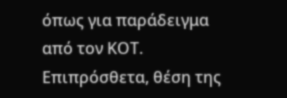όπως για παράδειγμα από τον ΚΟΤ. Επιπρόσθετα, θέση της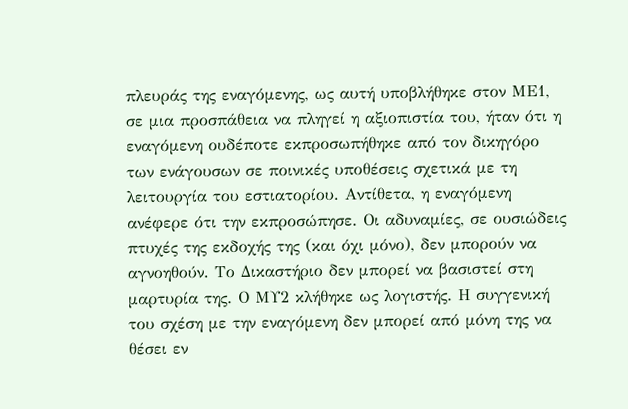πλευράς της εναγόμενης, ως αυτή υποβλήθηκε στον ΜΕ1, σε μια προσπάθεια να πληγεί η αξιοπιστία του, ήταν ότι η εναγόμενη ουδέποτε εκπροσωπήθηκε από τον δικηγόρο των ενάγουσων σε ποινικές υποθέσεις σχετικά με τη λειτουργία του εστιατορίου. Αντίθετα, η εναγόμενη ανέφερε ότι την εκπροσώπησε. Οι αδυναμίες, σε ουσιώδεις πτυχές της εκδοχής της (και όχι μόνο), δεν μπορούν να αγνοηθούν. Το Δικαστήριο δεν μπορεί να βασιστεί στη μαρτυρία της. Ο ΜΥ2 κλήθηκε ως λογιστής. Η συγγενική του σχέση με την εναγόμενη δεν μπορεί από μόνη της να θέσει εν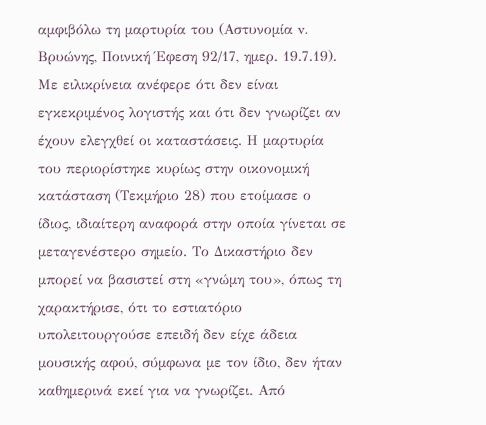αμφιβόλω τη μαρτυρία του (Αστυνομία v. Βρυώνης, Ποινική Έφεση 92/17, ημερ. 19.7.19). Με ειλικρίνεια ανέφερε ότι δεν είναι εγκεκριμένος λογιστής και ότι δεν γνωρίζει αν έχουν ελεγχθεί οι καταστάσεις. Η μαρτυρία του περιορίστηκε κυρίως στην οικονομική κατάσταση (Τεκμήριο 28) που ετοίμασε ο ίδιος, ιδιαίτερη αναφορά στην οποία γίνεται σε μεταγενέστερο σημείο. Το Δικαστήριο δεν μπορεί να βασιστεί στη «γνώμη του», όπως τη χαρακτήρισε, ότι το εστιατόριο υπολειτουργούσε επειδή δεν είχε άδεια μουσικής αφού, σύμφωνα με τον ίδιο, δεν ήταν καθημερινά εκεί για να γνωρίζει. Από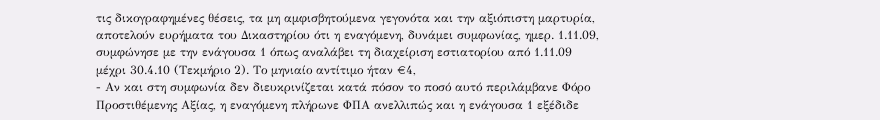τις δικογραφημένες θέσεις, τα μη αμφισβητούμενα γεγονότα και την αξιόπιστη μαρτυρία, αποτελούν ευρήματα του Δικαστηρίου ότι η εναγόμενη, δυνάμει συμφωνίας, ημερ. 1.11.09, συμφώνησε με την ενάγουσα 1 όπως αναλάβει τη διαχείριση εστιατορίου από 1.11.09 μέχρι 30.4.10 (Τεκμήριο 2). Το μηνιαίο αντίτιμο ήταν €4,
- Αν και στη συμφωνία δεν διευκρινίζεται κατά πόσον το ποσό αυτό περιλάμβανε Φόρο Προστιθέμενης Αξίας, η εναγόμενη πλήρωνε ΦΠΑ ανελλιπώς και η ενάγουσα 1 εξέδιδε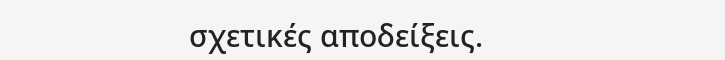σχετικές αποδείξεις.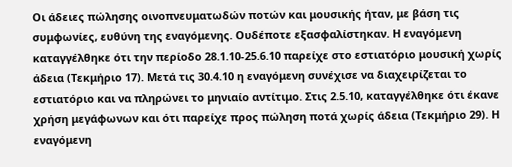Οι άδειες πώλησης οινοπνευματωδών ποτών και μουσικής ήταν, με βάση τις συμφωνίες, ευθύνη της εναγόμενης. Ουδέποτε εξασφαλίστηκαν. Η εναγόμενη καταγγέλθηκε ότι την περίοδο 28.1.10-25.6.10 παρείχε στο εστιατόριο μουσική χωρίς άδεια (Τεκμήριο 17). Μετά τις 30.4.10 η εναγόμενη συνέχισε να διαχειρίζεται το εστιατόριο και να πληρώνει το μηνιαίο αντίτιμο. Στις 2.5.10, καταγγέλθηκε ότι έκανε χρήση μεγάφωνων και ότι παρείχε προς πώληση ποτά χωρίς άδεια (Τεκμήριο 29). Η εναγόμενη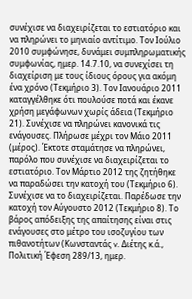συνέχισε να διαχειρίζεται το εστιατόριο και να πληρώνει το μηνιαίο αντίτιμο. Τον Ιούλιο 2010 συμφώνησε, δυνάμει συμπληρωματικής συμφωνίας, ημερ. 14.7.10, να συνεχίσει τη διαχείριση με τους ίδιους όρους για ακόμη ένα χρόνο (Τεκμήριο 3). Τον Ιανουάριο 2011 καταγγέλθηκε ότι πουλούσε ποτά και έκανε χρήση μεγάφωνων χωρίς άδεια (Τεκμήριο 21). Συνέχισε να πληρώνει κανονικά τις ενάγουσες. Πλήρωσε μέχρι τον Μάιο 2011 (μέρος). Έκτοτε σταμάτησε να πληρώνει, παρόλο που συνέχισε να διαχειρίζεται το εστιατόριο. Τον Μάρτιο 2012 της ζητήθηκε να παραδώσει την κατοχή του (Τεκμήριο 6). Συνέχισε να το διαχειρίζεται. Παρέδωσε την κατοχή τον Αύγουστο 2012 (Τεκμήριο 8). Το βάρος απόδειξης της απαίτησης είναι στις ενάγουσες στο μέτρο του ισοζυγίου των πιθανοτήτων (Κωνσταντάς v. Διέτης κ.ά., Πολιτική Έφεση 289/13, ημερ.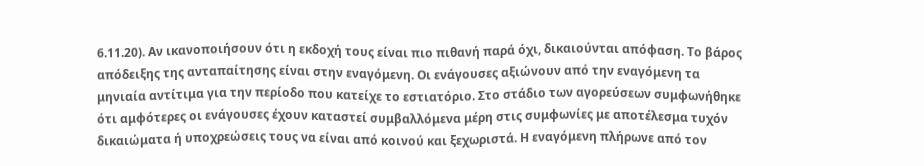6.11.20). Αν ικανοποιήσουν ότι η εκδοχή τους είναι πιο πιθανή παρά όχι, δικαιούνται απόφαση. Το βάρος απόδειξης της ανταπαίτησης είναι στην εναγόμενη. Οι ενάγουσες αξιώνουν από την εναγόμενη τα μηνιαία αντίτιμα για την περίοδο που κατείχε το εστιατόριο. Στο στάδιο των αγορεύσεων συμφωνήθηκε ότι αμφότερες οι ενάγουσες έχουν καταστεί συμβαλλόμενα μέρη στις συμφωνίες με αποτέλεσμα τυχόν δικαιώματα ή υποχρεώσεις τους να είναι από κοινού και ξεχωριστά. Η εναγόμενη πλήρωνε από τον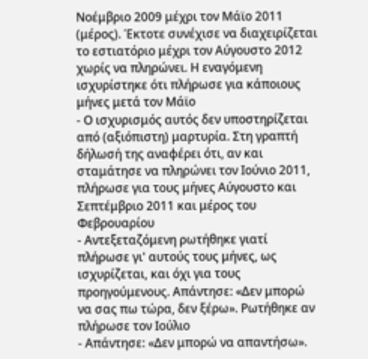Νοέμβριο 2009 μέχρι τον Μάϊο 2011 (μέρος). Έκτοτε συνέχισε να διαχειρίζεται το εστιατόριο μέχρι τον Αύγουστο 2012 χωρίς να πληρώνει. Η εναγόμενη ισχυρίστηκε ότι πλήρωσε για κάποιους μήνες μετά τον Μάϊο
- Ο ισχυρισμός αυτός δεν υποστηρίζεται από (αξιόπιστη) μαρτυρία. Στη γραπτή δήλωσή της αναφέρει ότι, αν και σταμάτησε να πληρώνει τον Ιούνιο 2011, πλήρωσε για τους μήνες Αύγουστο και Σεπτέμβριο 2011 και μέρος του Φεβρουαρίου
- Αντεξεταζόμενη ρωτήθηκε γιατί πλήρωσε γι' αυτούς τους μήνες, ως ισχυρίζεται, και όχι για τους προηγούμενους. Απάντησε: «Δεν μπορώ να σας πω τώρα, δεν ξέρω». Ρωτήθηκε αν πλήρωσε τον Ιούλιο
- Απάντησε: «Δεν μπορώ να απαντήσω».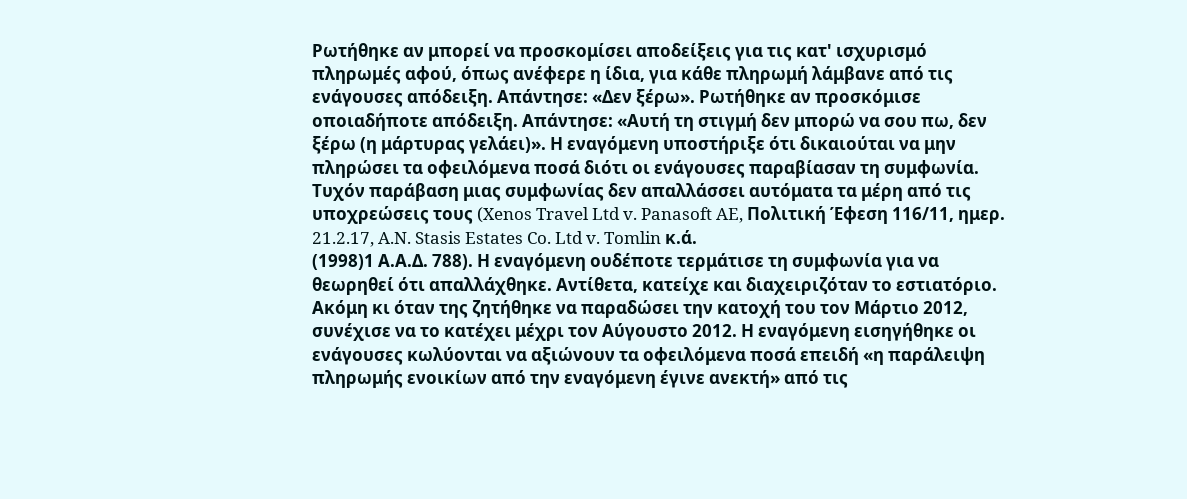Ρωτήθηκε αν μπορεί να προσκομίσει αποδείξεις για τις κατ' ισχυρισμό πληρωμές αφού, όπως ανέφερε η ίδια, για κάθε πληρωμή λάμβανε από τις ενάγουσες απόδειξη. Απάντησε: «Δεν ξέρω». Ρωτήθηκε αν προσκόμισε οποιαδήποτε απόδειξη. Απάντησε: «Αυτή τη στιγμή δεν μπορώ να σου πω, δεν ξέρω (η μάρτυρας γελάει)». Η εναγόμενη υποστήριξε ότι δικαιούται να μην πληρώσει τα οφειλόμενα ποσά διότι οι ενάγουσες παραβίασαν τη συμφωνία. Τυχόν παράβαση μιας συμφωνίας δεν απαλλάσσει αυτόματα τα μέρη από τις υποχρεώσεις τους (Xenos Travel Ltd v. Panasoft AE, Πολιτική Έφεση 116/11, ημερ. 21.2.17, A.N. Stasis Estates Co. Ltd v. Tomlin κ.ά.
(1998)1 Α.Α.Δ. 788). Η εναγόμενη ουδέποτε τερμάτισε τη συμφωνία για να θεωρηθεί ότι απαλλάχθηκε. Αντίθετα, κατείχε και διαχειριζόταν το εστιατόριο. Ακόμη κι όταν της ζητήθηκε να παραδώσει την κατοχή του τον Μάρτιο 2012, συνέχισε να το κατέχει μέχρι τον Αύγουστο 2012. Η εναγόμενη εισηγήθηκε οι ενάγουσες κωλύονται να αξιώνουν τα οφειλόμενα ποσά επειδή «η παράλειψη πληρωμής ενοικίων από την εναγόμενη έγινε ανεκτή» από τις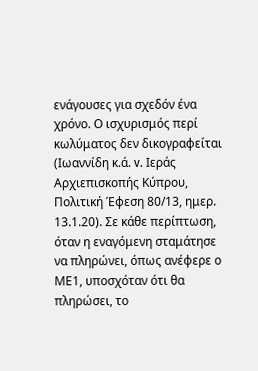ενάγουσες για σχεδόν ένα χρόνο. Ο ισχυρισμός περί κωλύματος δεν δικογραφείται (Ιωαννίδη κ.ά. v. Ιεράς Αρχιεπισκοπής Κύπρου, Πολιτική Έφεση 80/13, ημερ. 13.1.20). Σε κάθε περίπτωση, όταν η εναγόμενη σταμάτησε να πληρώνει, όπως ανέφερε ο ΜΕ1, υποσχόταν ότι θα πληρώσει, το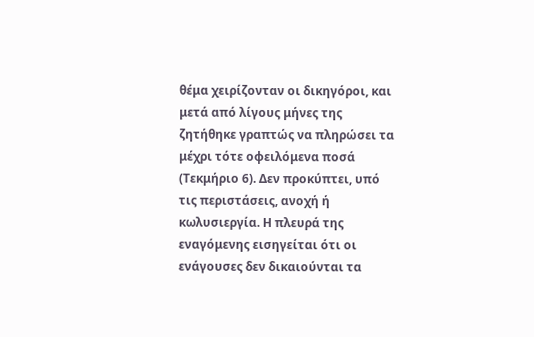θέμα χειρίζονταν οι δικηγόροι, και μετά από λίγους μήνες της ζητήθηκε γραπτώς να πληρώσει τα μέχρι τότε οφειλόμενα ποσά (Τεκμήριο 6). Δεν προκύπτει, υπό τις περιστάσεις, ανοχή ή κωλυσιεργία. Η πλευρά της εναγόμενης εισηγείται ότι οι ενάγουσες δεν δικαιούνται τα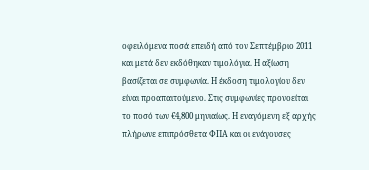οφειλόμενα ποσά επειδή από τον Σεπτέμβριο 2011 και μετά δεν εκδόθηκαν τιμολόγια. Η αξίωση βασίζεται σε συμφωνία. Η έκδοση τιμολογίου δεν είναι προαπαιτούμενο. Στις συμφωνίες προνοείται το ποσό των €4,800 μηνιαίως. Η εναγόμενη εξ αρχής πλήρωνε επιπρόσθετα ΦΠΑ και οι ενάγουσες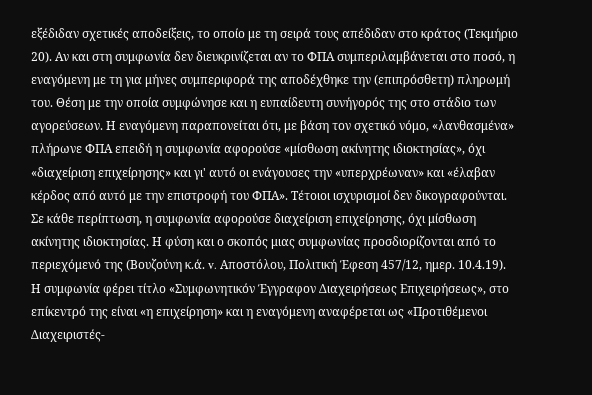εξέδιδαν σχετικές αποδείξεις, το οποίο με τη σειρά τους απέδιδαν στο κράτος (Τεκμήριο 20). Αν και στη συμφωνία δεν διευκρινίζεται αν το ΦΠΑ συμπεριλαμβάνεται στο ποσό, η εναγόμενη με τη για μήνες συμπεριφορά της αποδέχθηκε την (επιπρόσθετη) πληρωμή του. Θέση με την οποία συμφώνησε και η ευπαίδευτη συνήγορός της στο στάδιο των αγορεύσεων. Η εναγόμενη παραπονείται ότι, με βάση τον σχετικό νόμο, «λανθασμένα» πλήρωνε ΦΠΑ επειδή η συμφωνία αφορούσε «μίσθωση ακίνητης ιδιοκτησίας», όχι «διαχείριση επιχείρησης» και γι' αυτό οι ενάγουσες την «υπερχρέωναν» και «έλαβαν κέρδος από αυτό με την επιστροφή του ΦΠΑ». Τέτοιοι ισχυρισμοί δεν δικογραφούνται. Σε κάθε περίπτωση, η συμφωνία αφορούσε διαχείριση επιχείρησης, όχι μίσθωση ακίνητης ιδιοκτησίας. Η φύση και ο σκοπός μιας συμφωνίας προσδιορίζονται από το περιεχόμενό της (Βουζούνη κ.ά. v. Αποστόλου, Πολιτική Έφεση 457/12, ημερ. 10.4.19). Η συμφωνία φέρει τίτλο «Συμφωνητικόν Έγγραφον Διαχειρήσεως Επιχειρήσεως», στο επίκεντρό της είναι «η επιχείρηση» και η εναγόμενη αναφέρεται ως «Προτιθέμενοι Διαχειριστές-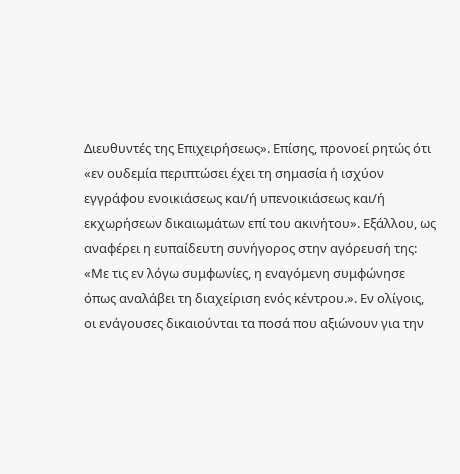Διευθυντές της Επιχειρήσεως». Επίσης, προνοεί ρητώς ότι «εν ουδεμία περιπτώσει έχει τη σημασία ή ισχύον εγγράφου ενοικιάσεως και/ή υπενοικιάσεως και/ή εκχωρήσεων δικαιωμάτων επί του ακινήτου». Εξάλλου, ως αναφέρει η ευπαίδευτη συνήγορος στην αγόρευσή της: «Με τις εν λόγω συμφωνίες, η εναγόμενη συμφώνησε όπως αναλάβει τη διαχείριση ενός κέντρου.». Εν ολίγοις, οι ενάγουσες δικαιούνται τα ποσά που αξιώνουν για την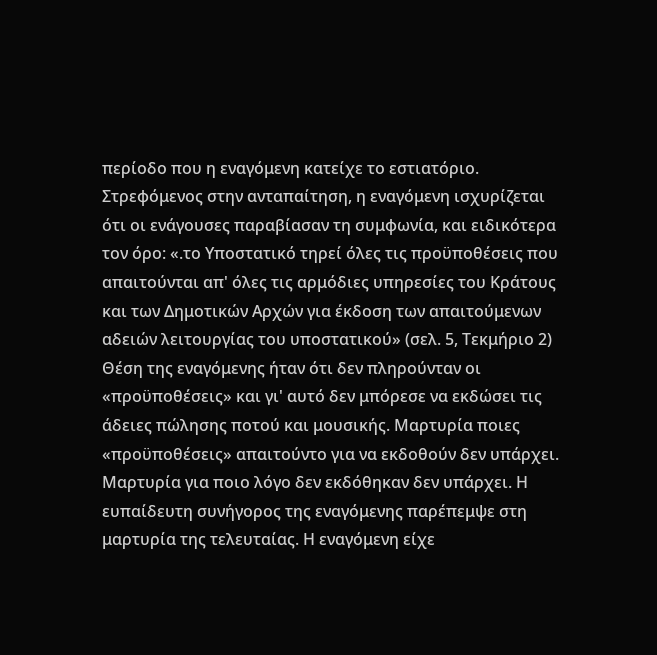περίοδο που η εναγόμενη κατείχε το εστιατόριο. Στρεφόμενος στην ανταπαίτηση, η εναγόμενη ισχυρίζεται ότι οι ενάγουσες παραβίασαν τη συμφωνία, και ειδικότερα τον όρο: «.το Υποστατικό τηρεί όλες τις προϋποθέσεις που απαιτούνται απ' όλες τις αρμόδιες υπηρεσίες του Κράτους και των Δημοτικών Αρχών για έκδοση των απαιτούμενων αδειών λειτουργίας του υποστατικού» (σελ. 5, Τεκμήριο 2) Θέση της εναγόμενης ήταν ότι δεν πληρούνταν οι «προϋποθέσεις» και γι' αυτό δεν μπόρεσε να εκδώσει τις άδειες πώλησης ποτού και μουσικής. Μαρτυρία ποιες «προϋποθέσεις» απαιτούντο για να εκδοθούν δεν υπάρχει. Μαρτυρία για ποιο λόγο δεν εκδόθηκαν δεν υπάρχει. Η ευπαίδευτη συνήγορος της εναγόμενης παρέπεμψε στη μαρτυρία της τελευταίας. Η εναγόμενη είχε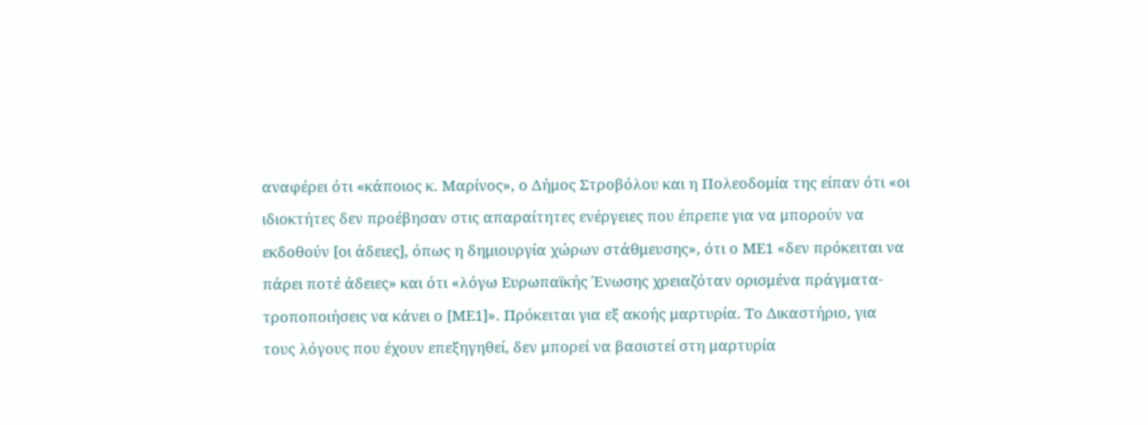αναφέρει ότι «κάποιος κ. Μαρίνος», ο Δήμος Στροβόλου και η Πολεοδομία της είπαν ότι «οι ιδιοκτήτες δεν προέβησαν στις απαραίτητες ενέργειες που έπρεπε για να μπορούν να εκδοθούν [οι άδειες], όπως η δημιουργία χώρων στάθμευσης», ότι ο ΜΕ1 «δεν πρόκειται να πάρει ποτέ άδειες» και ότι «λόγω Ευρωπαϊκής Ένωσης χρειαζόταν ορισμένα πράγματα-τροποποιήσεις να κάνει ο [ΜΕ1]». Πρόκειται για εξ ακοής μαρτυρία. Το Δικαστήριο, για τους λόγους που έχουν επεξηγηθεί, δεν μπορεί να βασιστεί στη μαρτυρία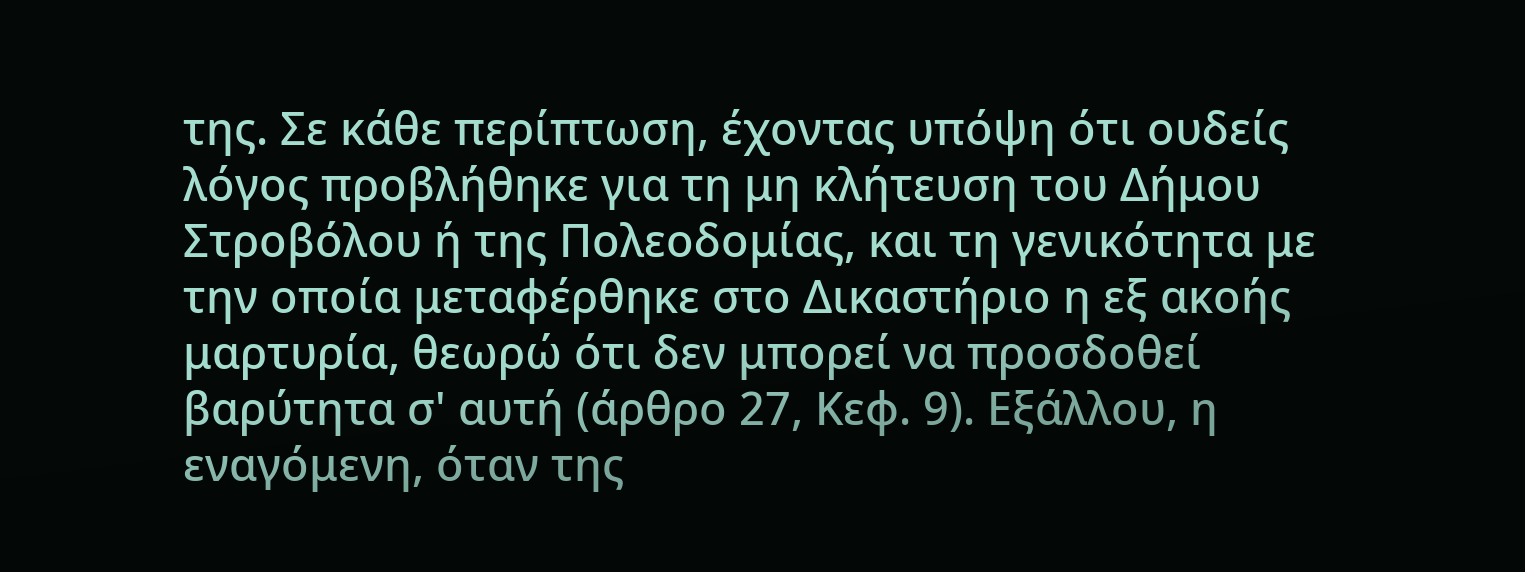της. Σε κάθε περίπτωση, έχοντας υπόψη ότι ουδείς λόγος προβλήθηκε για τη μη κλήτευση του Δήμου Στροβόλου ή της Πολεοδομίας, και τη γενικότητα με την οποία μεταφέρθηκε στο Δικαστήριο η εξ ακοής μαρτυρία, θεωρώ ότι δεν μπορεί να προσδοθεί βαρύτητα σ' αυτή (άρθρο 27, Κεφ. 9). Εξάλλου, η εναγόμενη, όταν της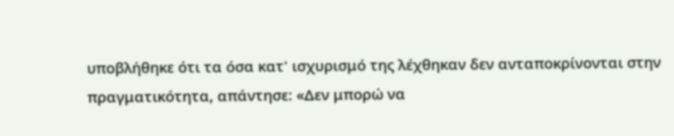υποβλήθηκε ότι τα όσα κατ' ισχυρισμό της λέχθηκαν δεν ανταποκρίνονται στην πραγματικότητα, απάντησε: «Δεν μπορώ να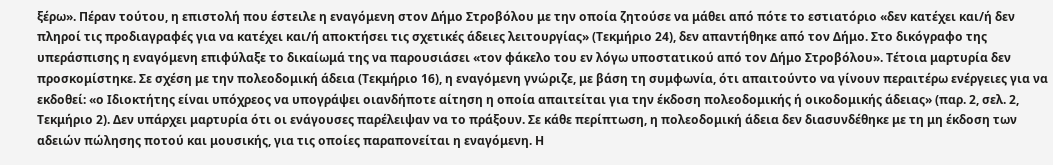ξέρω». Πέραν τούτου, η επιστολή που έστειλε η εναγόμενη στον Δήμο Στροβόλου με την οποία ζητούσε να μάθει από πότε το εστιατόριο «δεν κατέχει και/ή δεν πληροί τις προδιαγραφές για να κατέχει και/ή αποκτήσει τις σχετικές άδειες λειτουργίας» (Τεκμήριο 24), δεν απαντήθηκε από τον Δήμο. Στο δικόγραφο της υπεράσπισης η εναγόμενη επιφύλαξε το δικαίωμά της να παρουσιάσει «τον φάκελο του εν λόγω υποστατικού από τον Δήμο Στροβόλου». Τέτοια μαρτυρία δεν προσκομίστηκε. Σε σχέση με την πολεοδομική άδεια (Τεκμήριο 16), η εναγόμενη γνώριζε, με βάση τη συμφωνία, ότι απαιτούντο να γίνουν περαιτέρω ενέργειες για να εκδοθεί: «ο Ιδιοκτήτης είναι υπόχρεος να υπογράψει οιανδήποτε αίτηση η οποία απαιτείται για την έκδοση πολεοδομικής ή οικοδομικής άδειας» (παρ. 2, σελ. 2, Τεκμήριο 2). Δεν υπάρχει μαρτυρία ότι οι ενάγουσες παρέλειψαν να το πράξουν. Σε κάθε περίπτωση, η πολεοδομική άδεια δεν διασυνδέθηκε με τη μη έκδοση των αδειών πώλησης ποτού και μουσικής, για τις οποίες παραπονείται η εναγόμενη. Η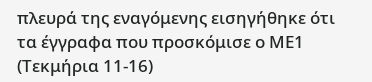πλευρά της εναγόμενης εισηγήθηκε ότι τα έγγραφα που προσκόμισε ο ΜΕ1 (Τεκμήρια 11-16)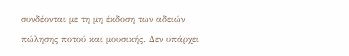συνδέονται με τη μη έκδοση των αδειών πώλησης ποτού και μουσικής. Δεν υπάρχει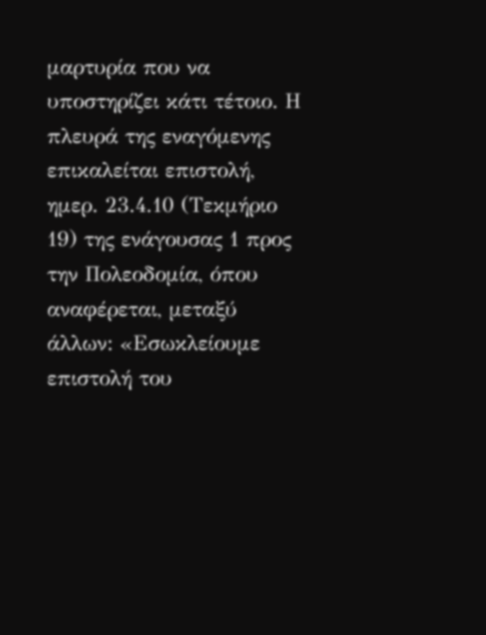μαρτυρία που να υποστηρίζει κάτι τέτοιο. Η πλευρά της εναγόμενης επικαλείται επιστολή, ημερ. 23.4.10 (Τεκμήριο 19) της ενάγουσας 1 προς την Πολεοδομία, όπου αναφέρεται, μεταξύ άλλων: «Εσωκλείουμε επιστολή του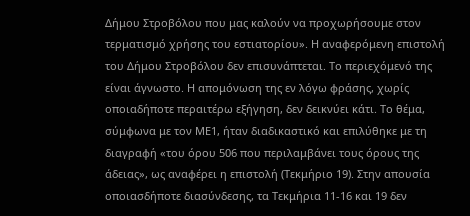Δήμου Στροβόλου που μας καλούν να προχωρήσουμε στον τερματισμό χρήσης του εστιατορίου». Η αναφερόμενη επιστολή του Δήμου Στροβόλου δεν επισυνάπτεται. Το περιεχόμενό της είναι άγνωστο. Η απομόνωση της εν λόγω φράσης, χωρίς οποιαδήποτε περαιτέρω εξήγηση, δεν δεικνύει κάτι. Το θέμα, σύμφωνα με τον ΜΕ1, ήταν διαδικαστικό και επιλύθηκε με τη διαγραφή «του όρου 506 που περιλαμβάνει τους όρους της άδειας», ως αναφέρει η επιστολή (Τεκμήριο 19). Στην απουσία οποιασδήποτε διασύνδεσης, τα Τεκμήρια 11-16 και 19 δεν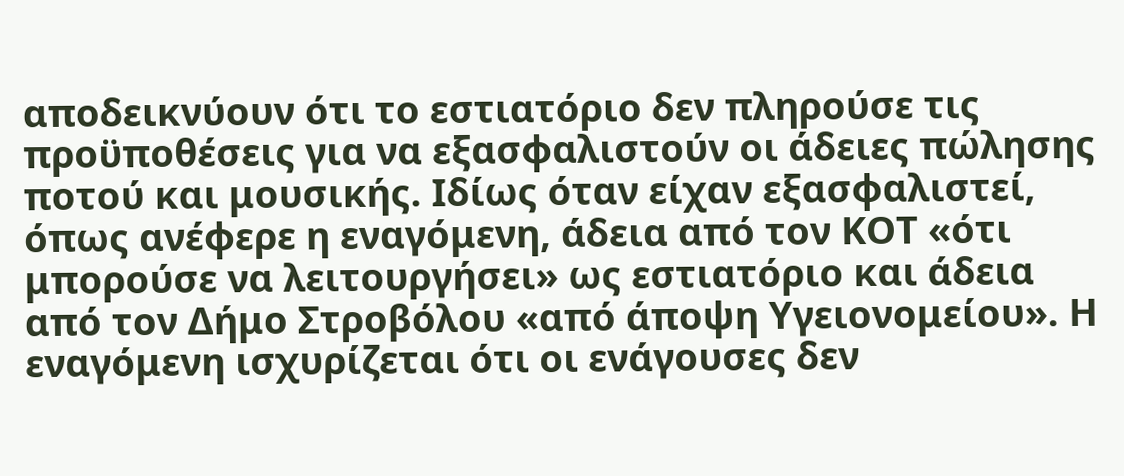αποδεικνύουν ότι το εστιατόριο δεν πληρούσε τις προϋποθέσεις για να εξασφαλιστούν οι άδειες πώλησης ποτού και μουσικής. Ιδίως όταν είχαν εξασφαλιστεί, όπως ανέφερε η εναγόμενη, άδεια από τον ΚΟΤ «ότι μπορούσε να λειτουργήσει» ως εστιατόριο και άδεια από τον Δήμο Στροβόλου «από άποψη Υγειονομείου». Η εναγόμενη ισχυρίζεται ότι οι ενάγουσες δεν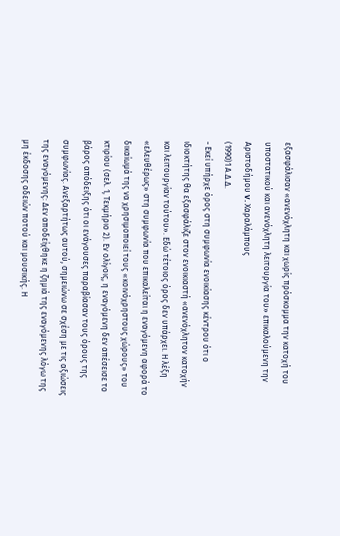εξασφάλισαν «ανενόχλητη και χωρίς πρόσκομμα την κατοχή του υποστατικού και ανενόχλητη λειτουργία του» επικαλούμενη την Αριστοδήμου v. Χαραλάμπους
(1990)1 Α.Δ.Δ.
- Εκεί υπήρχε όρος στη συμφωνία ενοικίασης κέντρου ότι ο ιδιοκτήτης θα εξασφάλιζε στον ενοικιαστή «ανενόχλητον κατοχήν και λειτουργίαν τούτου». Εδώ τέτοιος όρος δεν υπάρχει. Η λέξη «ελευθέρως» στη συμφωνία που επικαλείται η εναγόμενη αφορά το δικαίωμά της να χρησιμοποιεί τους «κοινόχρηστους χώρους» του κτιρίου (σελ. 1, Τεκμήριο 2). Εν ολίγοις, η εναγόμενη δεν απέσεισε το βάρος απόδειξης ότι οι ενάγουσες παραβίασαν τους όρους της συμφωνίας. Ανεξαρτήτως αυτού, σημειώνω σε σχέση με τις αξιώσεις της εναγόμενης: Δεν αποδείχθηκε η ζημιά της εναγόμενης λόγω της μη έκδοσης αδειών ποτού και μουσικής. Η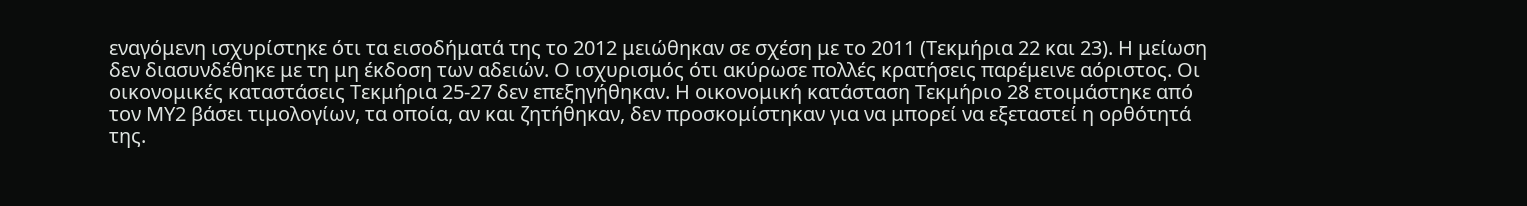εναγόμενη ισχυρίστηκε ότι τα εισοδήματά της το 2012 μειώθηκαν σε σχέση με το 2011 (Τεκμήρια 22 και 23). Η μείωση δεν διασυνδέθηκε με τη μη έκδοση των αδειών. Ο ισχυρισμός ότι ακύρωσε πολλές κρατήσεις παρέμεινε αόριστος. Οι οικονομικές καταστάσεις Τεκμήρια 25-27 δεν επεξηγήθηκαν. Η οικονομική κατάσταση Τεκμήριο 28 ετοιμάστηκε από τον ΜΥ2 βάσει τιμολογίων, τα οποία, αν και ζητήθηκαν, δεν προσκομίστηκαν για να μπορεί να εξεταστεί η ορθότητά της.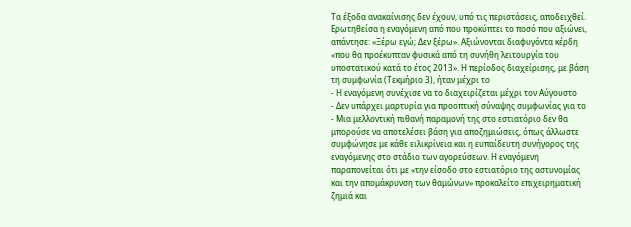Τα έξοδα ανακαίνισης δεν έχουν, υπό τις περιστάσεις, αποδειχθεί. Ερωτηθείσα η εναγόμενη από που προκύπτει το ποσό που αξιώνει, απάντησε: «Ξέρω εγώ; Δεν ξέρω». Αξιώνονται διαφυγόντα κέρδη «που θα προέκυπταν φυσικά από τη συνήθη λειτουργία του υποστατικού κατά το έτος 2013». Η περίοδος διαχείρισης, με βάση τη συμφωνία (Τεκμήριο 3), ήταν μέχρι το
- Η εναγόμενη συνέχισε να το διαχειρίζεται μέχρι τον Αύγουστο
- Δεν υπάρχει μαρτυρία για προοπτική σύναψης συμφωνίας για το
- Μια μελλοντική πιθανή παραμονή της στο εστιατόριο δεν θα μπορούσε να αποτελέσει βάση για αποζημιώσεις, όπως άλλωστε συμφώνησε με κάθε ειλικρίνεια και η ευπαίδευτη συνήγορος της εναγόμενης στο στάδιο των αγορεύσεων. Η εναγόμενη παραπονείται ότι με «την είσοδο στο εστιατόριο της αστυνομίας και την απομάκρυνση των θαμώνων» προκαλείτο επιχειρηματική ζημιά και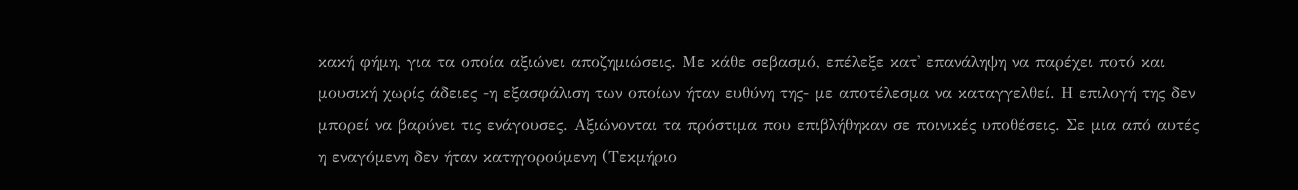κακή φήμη, για τα οποία αξιώνει αποζημιώσεις. Με κάθε σεβασμό, επέλεξε κατ' επανάληψη να παρέχει ποτό και μουσική χωρίς άδειες -η εξασφάλιση των οποίων ήταν ευθύνη της- με αποτέλεσμα να καταγγελθεί. Η επιλογή της δεν μπορεί να βαρύνει τις ενάγουσες. Αξιώνονται τα πρόστιμα που επιβλήθηκαν σε ποινικές υποθέσεις. Σε μια από αυτές η εναγόμενη δεν ήταν κατηγορούμενη (Τεκμήριο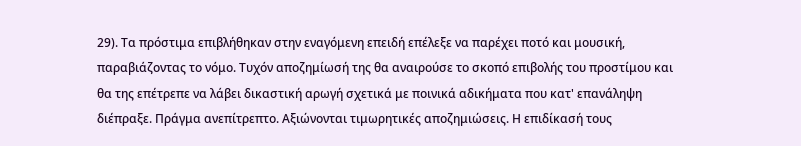29). Τα πρόστιμα επιβλήθηκαν στην εναγόμενη επειδή επέλεξε να παρέχει ποτό και μουσική, παραβιάζοντας το νόμο. Τυχόν αποζημίωσή της θα αναιρούσε το σκοπό επιβολής του προστίμου και θα της επέτρεπε να λάβει δικαστική αρωγή σχετικά με ποινικά αδικήματα που κατ' επανάληψη διέπραξε. Πράγμα ανεπίτρεπτο. Αξιώνονται τιμωρητικές αποζημιώσεις. Η επιδίκασή τους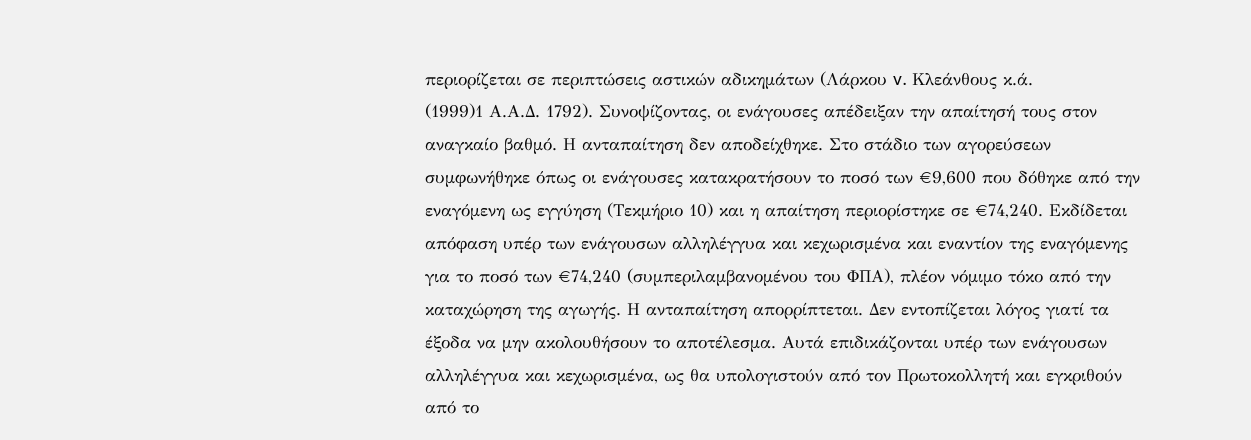περιορίζεται σε περιπτώσεις αστικών αδικημάτων (Λάρκου v. Κλεάνθους κ.ά.
(1999)1 Α.Α.Δ. 1792). Συνοψίζοντας, οι ενάγουσες απέδειξαν την απαίτησή τους στον αναγκαίο βαθμό. Η ανταπαίτηση δεν αποδείχθηκε. Στο στάδιο των αγορεύσεων συμφωνήθηκε όπως οι ενάγουσες κατακρατήσουν το ποσό των €9,600 που δόθηκε από την εναγόμενη ως εγγύηση (Τεκμήριο 10) και η απαίτηση περιορίστηκε σε €74,240. Εκδίδεται απόφαση υπέρ των ενάγουσων αλληλέγγυα και κεχωρισμένα και εναντίον της εναγόμενης για το ποσό των €74,240 (συμπεριλαμβανομένου του ΦΠΑ), πλέον νόμιμο τόκο από την καταχώρηση της αγωγής. Η ανταπαίτηση απορρίπτεται. Δεν εντοπίζεται λόγος γιατί τα έξοδα να μην ακολουθήσουν το αποτέλεσμα. Αυτά επιδικάζονται υπέρ των ενάγουσων αλληλέγγυα και κεχωρισμένα, ως θα υπολογιστούν από τον Πρωτοκολλητή και εγκριθούν από το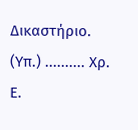Δικαστήριο. (Υπ.) .......... Χρ. Ε.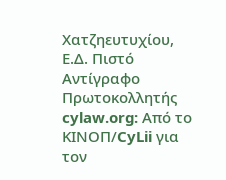Χατζηευτυχίου, Ε.Δ. Πιστό Αντίγραφο Πρωτοκολλητής cylaw.org: Από το ΚΙΝOΠ/CyLii για τον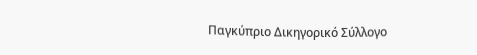Παγκύπριο Δικηγορικό Σύλλογο